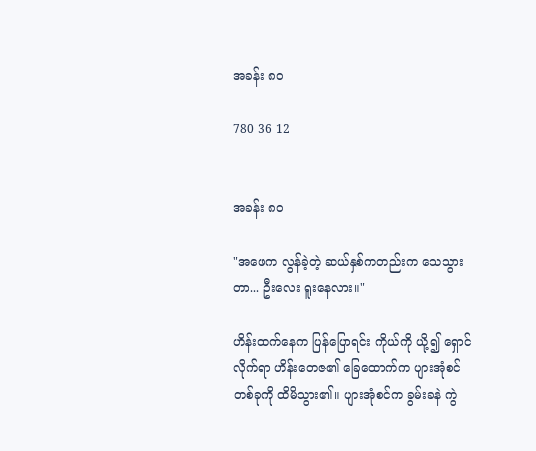အခန်း ၈၀

780 36 12


အခန်း ၈၀

"အဖေက လွန်ခဲ့တဲ့ ဆယ်နှစ်ကတည်းက သေသွားတာ... ဦးလေး ရူးနေလား။"

ဟိန်းထက်နေက ပြန်ပြောရင်း ကိုယ်ကို ယို့၍ ရှောင်လိုက်ရာ ဟိန်းတေဇ၏ ခြေထောက်က ပျားအုံစင်တစ်ခုကို ထိမိသွား၏။ ပျားအုံစင်က ခွမ်းခနဲ ကွဲ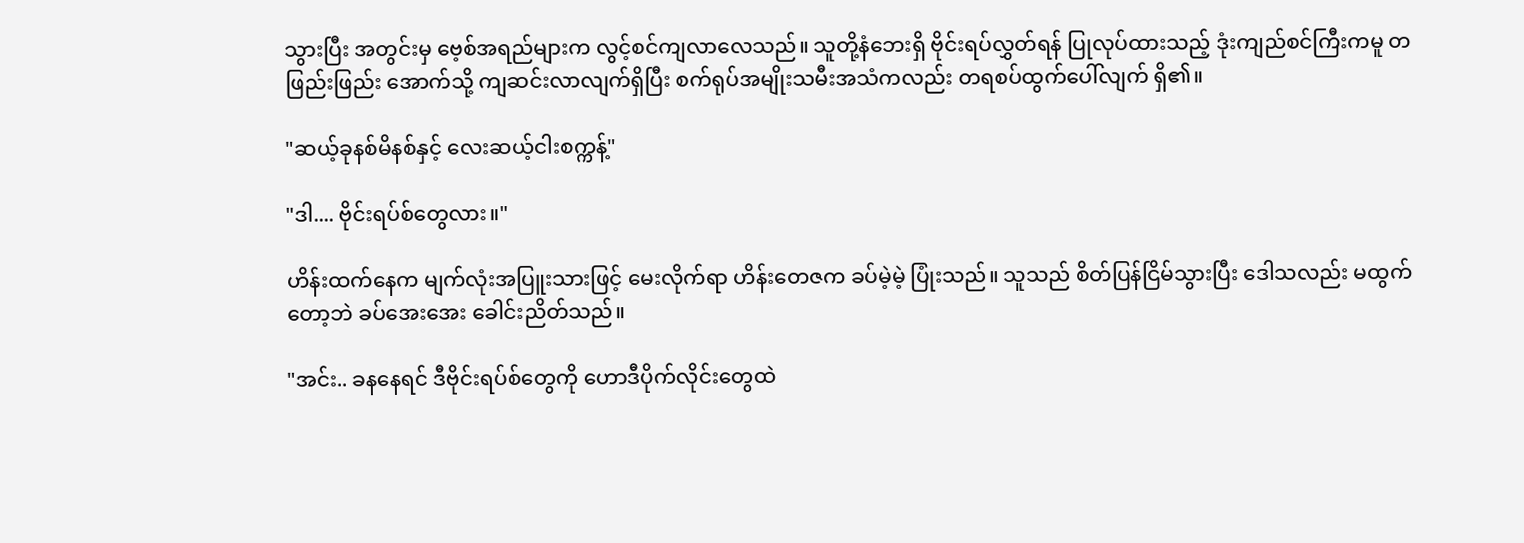သွားပြီး အတွင်းမှ ဗေ့စ်အရည်များက လွင့်စင်ကျလာလေသည်။ သူတို့နံဘေးရှိ ဗိုင်းရပ်လွှတ်ရန် ပြုလုပ်ထားသည့် ဒုံးကျည်စင်ကြီးကမူ တဖြည်းဖြည်း အောက်သို့ ကျဆင်းလာလျက်ရှိပြီး စက်ရုပ်အမျိုးသမီးအသံကလည်း တရစပ်ထွက်ပေါ်လျက် ရှိ၏။

"ဆယ့်ခုနစ်မိနစ်နှင့် လေးဆယ့်ငါးစက္ကန့်"

"ဒါ.... ဗိုင်းရပ်စ်တွေလား။"

ဟိန်းထက်နေက မျက်လုံးအပြူးသားဖြင့် မေးလိုက်ရာ ဟိန်းတေဇက ခပ်မဲ့မဲ့ ပြုံးသည်။ သူသည် စိတ်ပြန်ငြိမ်သွားပြီး ဒေါသလည်း မထွက်တော့ဘဲ ခပ်အေးအေး ခေါင်းညိတ်သည်။

"အင်း.. ခနနေရင် ဒီဗိုင်းရပ်စ်တွေကို ဟောဒီပိုက်လိုင်းတွေထဲ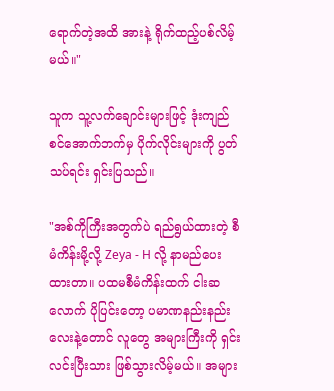ရောက်တဲ့အထိ အားနဲ့ ရိုက်ထည့်ပစ်လိမ့်မယ်။"

သူက သူ့လက်ချောင်းများဖြင့် ဒုံးကျည်စင်အောက်ဘက်မှ ပိုက်လိုင်းများကို ပွတ်သပ်ရင်း ရှင်းပြသည်။

"အစ်ကိုကြီးအတွက်ပဲ ရည်ရွယ်ထားတဲ့ စီမံကိန်းမို့လို့ Zeya - H လို့ နာမည်ပေးထားတာ။ ပထမစီမံကိန်းထက် ငါးဆလောက် ပိုပြင်းတော့ ပမာဏနည်းနည်းလေးနဲ့တောင် လူတွေ အများကြီးကို ရှင်းလင်းပြီးသား ဖြစ်သွားလိမ့်မယ်။ အများ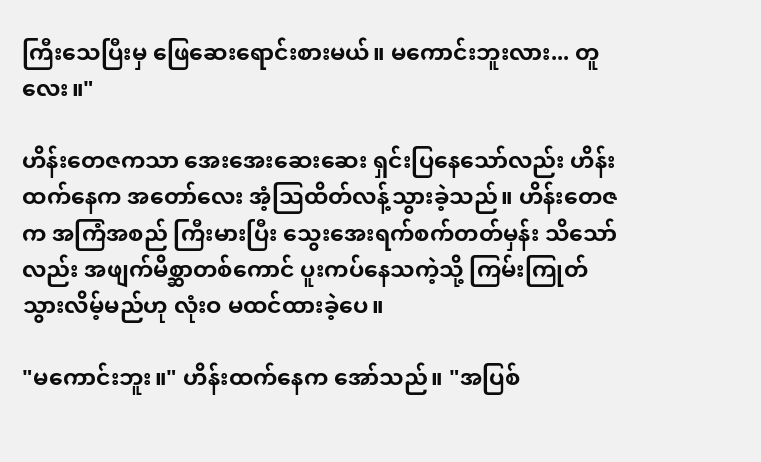ကြီးသေပြီးမှ ဖြေဆေးရောင်းစားမယ်။ မကောင်းဘူးလား... တူလေး။"

ဟိန်းတေဇကသာ အေးအေးဆေးဆေး ရှင်းပြနေသော်လည်း ဟိန်းထက်နေက အတော်လေး အံ့သြထိတ်လန့်သွားခဲ့သည်။ ဟိန်းတေဇက အကြံအစည် ကြီးမားပြီး သွေးအေးရက်စက်တတ်မှန်း သိသော်လည်း အဖျက်မိစ္ဆာတစ်ကောင် ပူးကပ်နေသကဲ့သို့ ကြမ်းကြုတ်သွားလိမ့်မည်ဟု လုံးဝ မထင်ထားခဲ့ပေ။

"မကောင်းဘူး။" ဟိန်းထက်နေက အော်သည်။ "အပြစ်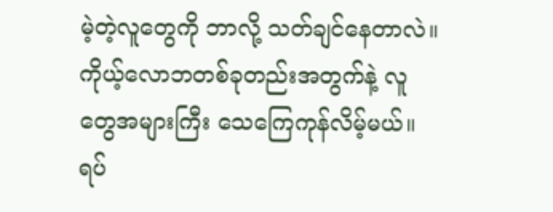မဲ့တဲ့လူတွေကို ဘာလို့ သတ်ချင်နေတာလဲ။ ကိုယ့်လောဘတစ်ခုတည်းအတွက်နဲ့ လူတွေအများကြီး သေကြေကုန်လိမ့်မယ်။ ရပ်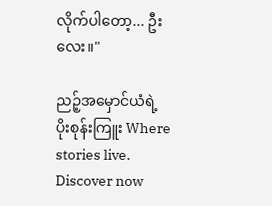လိုက်ပါတော့... ဦးလေး။"

ညဉ့်အမှောင်ယံရဲ့ ပိုးစုန်းကြူး Where stories live. Discover now